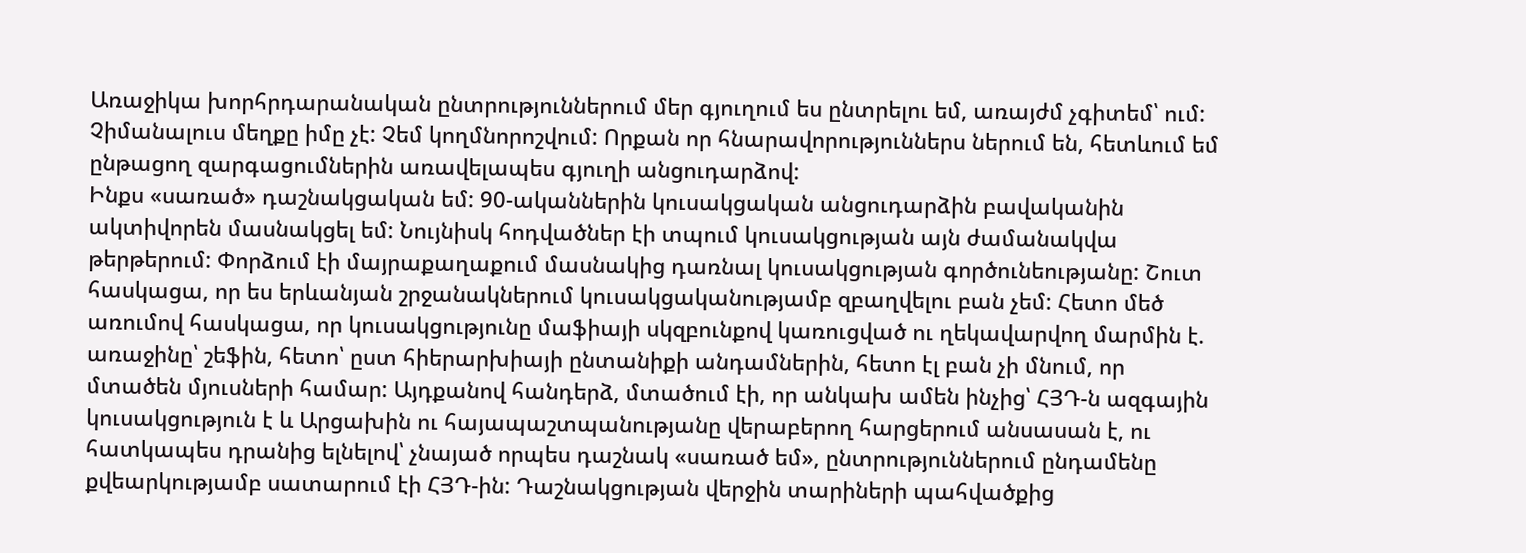Առաջիկա խորհրդարանական ընտրություններում մեր գյուղում ես ընտրելու եմ, առայժմ չգիտեմ՝ ում: Չիմանալուս մեղքը իմը չէ: Չեմ կողմնորոշվում: Որքան որ հնարավորություններս ներում են, հետևում եմ ընթացող զարգացումներին առավելապես գյուղի անցուդարձով:
Ինքս «սառած» դաշնակցական եմ: 90-ականներին կուսակցական անցուդարձին բավականին ակտիվորեն մասնակցել եմ: Նույնիսկ հոդվածներ էի տպում կուսակցության այն ժամանակվա թերթերում: Փորձում էի մայրաքաղաքում մասնակից դառնալ կուսակցության գործունեությանը: Շուտ հասկացա, որ ես երևանյան շրջանակներում կուսակցականությամբ զբաղվելու բան չեմ: Հետո մեծ առումով հասկացա, որ կուսակցությունը մաֆիայի սկզբունքով կառուցված ու ղեկավարվող մարմին է. առաջինը՝ շեֆին, հետո՝ ըստ հիերարխիայի ընտանիքի անդամներին, հետո էլ բան չի մնում, որ մտածեն մյուսների համար: Այդքանով հանդերձ, մտածում էի, որ անկախ ամեն ինչից՝ ՀՅԴ-ն ազգային կուսակցություն է և Արցախին ու հայապաշտպանությանը վերաբերող հարցերում անսասան է, ու հատկապես դրանից ելնելով՝ չնայած որպես դաշնակ «սառած եմ», ընտրություններում ընդամենը քվեարկությամբ սատարում էի ՀՅԴ-ին: Դաշնակցության վերջին տարիների պահվածքից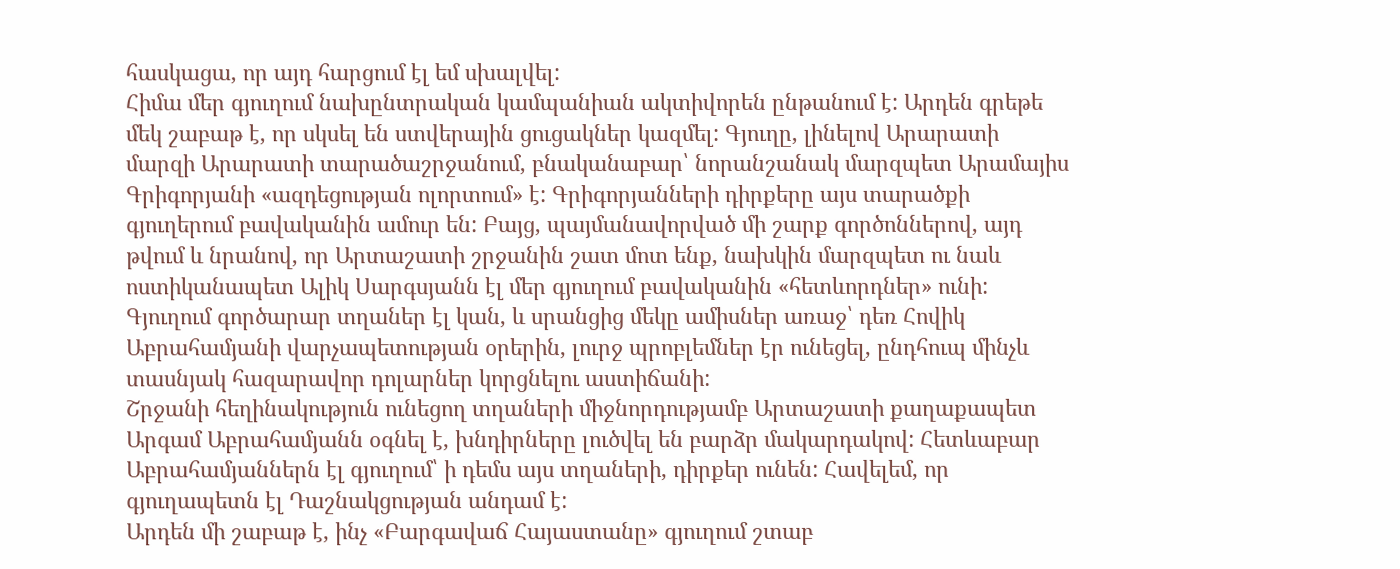հասկացա, որ այդ հարցում էլ եմ սխալվել:
Հիմա մեր գյուղում նախընտրական կամպանիան ակտիվորեն ընթանում է: Արդեն գրեթե մեկ շաբաթ է, որ սկսել են ստվերային ցուցակներ կազմել: Գյուղը, լինելով Արարատի մարզի Արարատի տարածաշրջանում, բնականաբար՝ նորանշանակ մարզպետ Արամայիս Գրիգորյանի «ազդեցության ոլորտում» է: Գրիգորյանների դիրքերը այս տարածքի գյուղերում բավականին ամուր են: Բայց, պայմանավորված մի շարք գործոններով, այդ թվում և նրանով, որ Արտաշատի շրջանին շատ մոտ ենք, նախկին մարզպետ ու նաև ոստիկանապետ Ալիկ Սարգսյանն էլ մեր գյուղում բավականին «հետևորդներ» ունի: Գյուղում գործարար տղաներ էլ կան, և սրանցից մեկը ամիսներ առաջ՝ դեռ Հովիկ Աբրահամյանի վարչապետության օրերին, լուրջ պրոբլեմներ էր ունեցել, ընդհուպ մինչև տասնյակ հազարավոր դոլարներ կորցնելու աստիճանի:
Շրջանի հեղինակություն ունեցող տղաների միջնորդությամբ Արտաշատի քաղաքապետ Արգամ Աբրահամյանն օգնել է, խնդիրները լուծվել են բարձր մակարդակով: Հետևաբար Աբրահամյաններն էլ գյուղում՝ ի դեմս այս տղաների, դիրքեր ունեն: Հավելեմ, որ գյուղապետն էլ Դաշնակցության անդամ է:
Արդեն մի շաբաթ է, ինչ «Բարգավաճ Հայաստանը» գյուղում շտաբ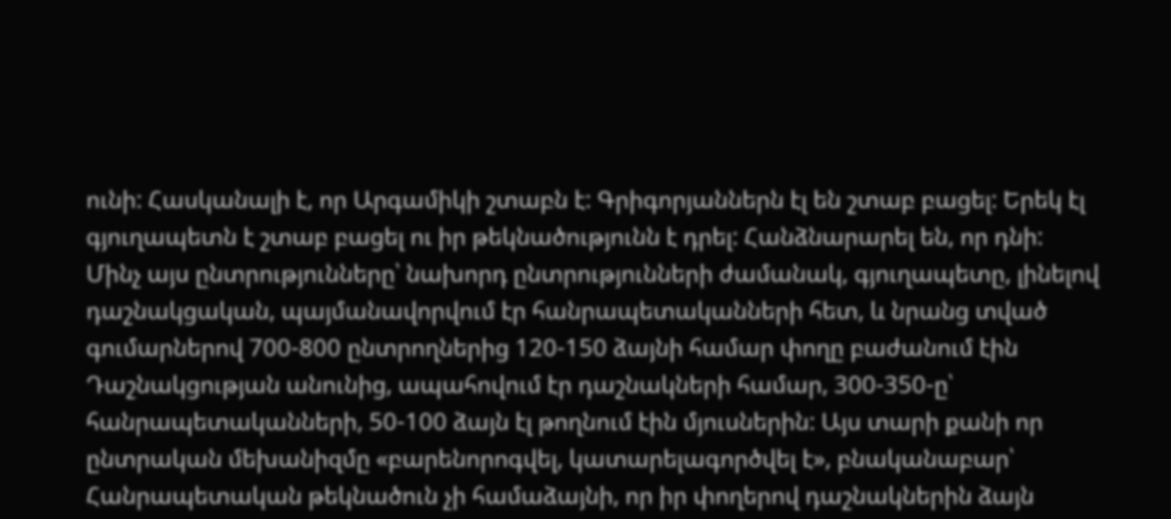ունի: Հասկանալի է, որ Արգամիկի շտաբն է: Գրիգորյաններն էլ են շտաբ բացել: Երեկ էլ գյուղապետն է շտաբ բացել ու իր թեկնածությունն է դրել: Հանձնարարել են, որ դնի:
Մինչ այս ընտրությունները՝ նախորդ ընտրությունների ժամանակ, գյուղապետը, լինելով դաշնակցական, պայմանավորվում էր հանրապետականների հետ, և նրանց տված գումարներով 700-800 ընտրողներից 120-150 ձայնի համար փողը բաժանում էին Դաշնակցության անունից, ապահովում էր դաշնակների համար, 300-350-ը՝ հանրապետականների, 50-100 ձայն էլ թողնում էին մյուսներին: Այս տարի քանի որ ընտրական մեխանիզմը «բարենորոգվել, կատարելագործվել է», բնականաբար՝ Հանրապետական թեկնածուն չի համաձայնի, որ իր փողերով դաշնակներին ձայն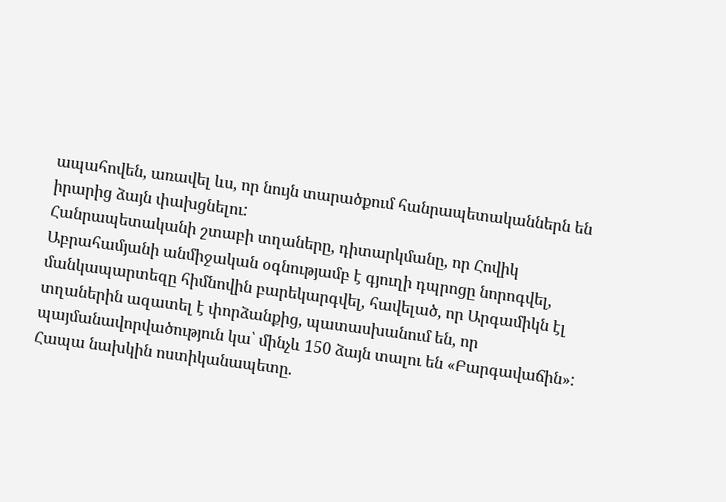ապահովեն, առավել ևս, որ նույն տարածքում հանրապետականներն են իրարից ձայն փախցնելու:
Հանրապետականի շտաբի տղաները, դիտարկմանը, որ Հովիկ Աբրահամյանի անմիջական օգնությամբ է գյուղի դպրոցը նորոգվել, մանկապարտեզը հիմնովին բարեկարգվել, հավելած, որ Արգամիկն էլ տղաներին ազատել է փորձանքից, պատասխանում են, որ պայմանավորվածություն կա՝ մինչև 150 ձայն տալու են «Բարգավաճին»: Հապա նախկին ոստիկանապետը.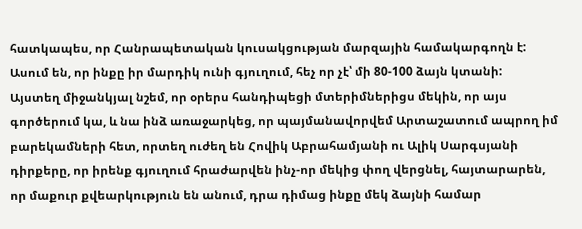հատկապես, որ Հանրապետական կուսակցության մարզային համակարգողն է: Ասում են, որ ինքը իր մարդիկ ունի գյուղում, հեչ որ չէ՝ մի 80-100 ձայն կտանի:
Այստեղ միջանկյալ նշեմ, որ օրերս հանդիպեցի մտերիմներիցս մեկին, որ այս գործերում կա, և նա ինձ առաջարկեց, որ պայմանավորվեմ Արտաշատում ապրող իմ բարեկամների հետ, որտեղ ուժեղ են Հովիկ Աբրահամյանի ու Ալիկ Սարգսյանի դիրքերը, որ իրենք գյուղում հրաժարվեն ինչ-որ մեկից փող վերցնել, հայտարարեն, որ մաքուր քվեարկություն են անում, դրա դիմաց ինքը մեկ ձայնի համար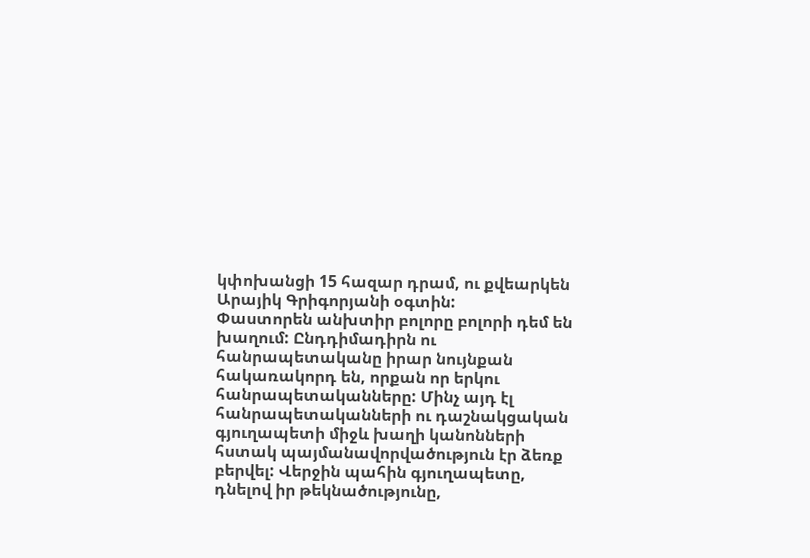կփոխանցի 15 հազար դրամ, ու քվեարկեն Արայիկ Գրիգորյանի օգտին:
Փաստորեն անխտիր բոլորը բոլորի դեմ են խաղում: Ընդդիմադիրն ու հանրապետականը իրար նույնքան հակառակորդ են, որքան որ երկու հանրապետականները: Մինչ այդ էլ հանրապետականների ու դաշնակցական գյուղապետի միջև խաղի կանոնների հստակ պայմանավորվածություն էր ձեռք բերվել: Վերջին պահին գյուղապետը, դնելով իր թեկնածությունը,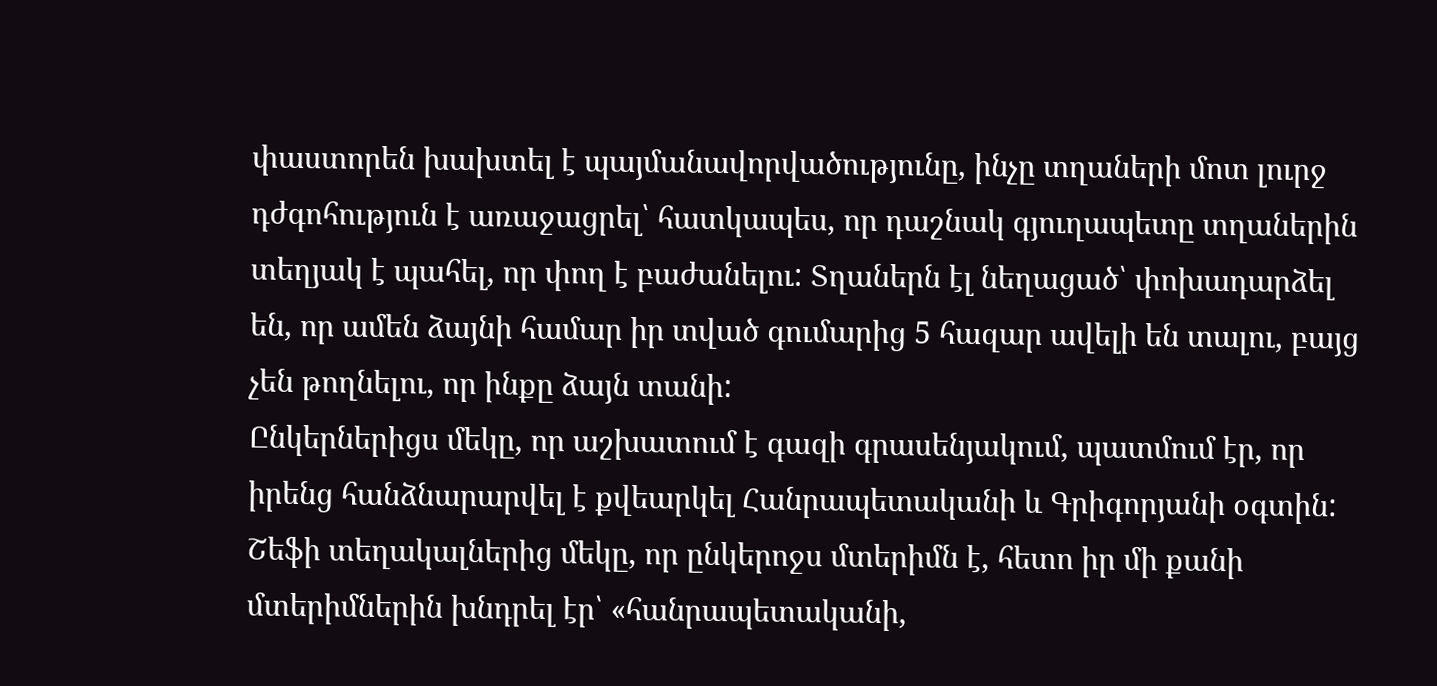փաստորեն խախտել է պայմանավորվածությունը, ինչը տղաների մոտ լուրջ դժգոհություն է առաջացրել՝ հատկապես, որ դաշնակ գյուղապետը տղաներին տեղյակ է պահել, որ փող է բաժանելու: Տղաներն էլ նեղացած՝ փոխադարձել են, որ ամեն ձայնի համար իր տված գումարից 5 հազար ավելի են տալու, բայց չեն թողնելու, որ ինքը ձայն տանի:
Ընկերներիցս մեկը, որ աշխատում է գազի գրասենյակում, պատմում էր, որ իրենց հանձնարարվել է քվեարկել Հանրապետականի և Գրիգորյանի օգտին: Շեֆի տեղակալներից մեկը, որ ընկերոջս մտերիմն է, հետո իր մի քանի մտերիմներին խնդրել էր՝ «հանրապետականի,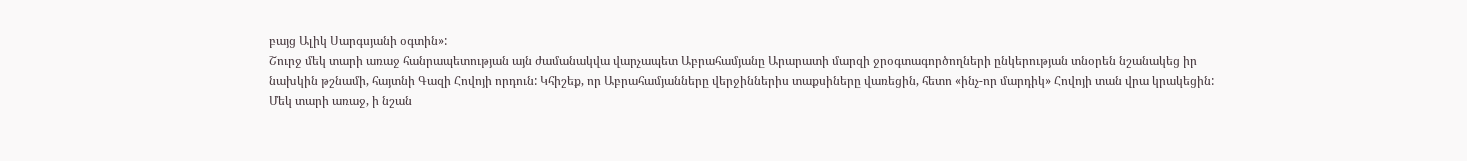բայց Ալիկ Սարգսյանի օգտին»:
Շուրջ մեկ տարի առաջ հանրապետության այն ժամանակվա վարչապետ Աբրահամյանը Արարատի մարզի ջրօգտագործողների ընկերության տնօրեն նշանակեց իր նախկին թշնամի, հայտնի Գազի Հովոյի որդուն: Կհիշեք, որ Աբրահամյանները վերջիններիս տաքսիները վառեցին, հետո «ինչ-որ մարդիկ» Հովոյի տան վրա կրակեցին: Մեկ տարի առաջ, ի նշան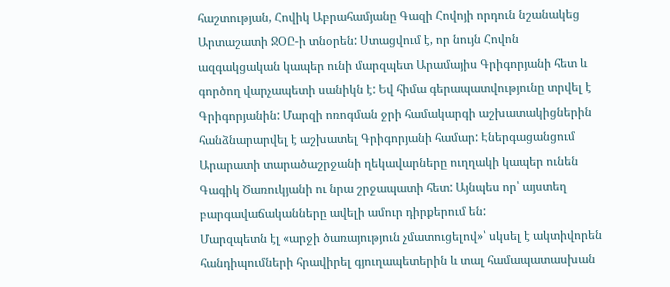հաշտության, Հովիկ Աբրահամյանը Գազի Հովոյի որդուն նշանակեց Արտաշատի ՋՕԸ-ի տնօրեն: Ստացվում է, որ նույն Հովոն ազգակցական կապեր ունի մարզպետ Արամայիս Գրիգորյանի հետ և գործող վարչապետի սանիկն է: Եվ հիմա գերապատվությունը տրվել է Գրիգորյանին: Մարզի ոռոգման ջրի համակարգի աշխատակիցներին հանձնարարվել է աշխատել Գրիգորյանի համար: Էներգացանցում Արարատի տարածաշրջանի ղեկավարները ուղղակի կապեր ունեն Գագիկ Ծառուկյանի ու նրա շրջապատի հետ: Այնպես որ՝ այստեղ բարգավաճականները ավելի ամուր դիրքերում են:
Մարզպետն էլ «արջի ծառայություն չմատուցելով»՝ սկսել է ակտիվորեն հանդիպումների հրավիրել գյուղապետերին և տալ համապատասխան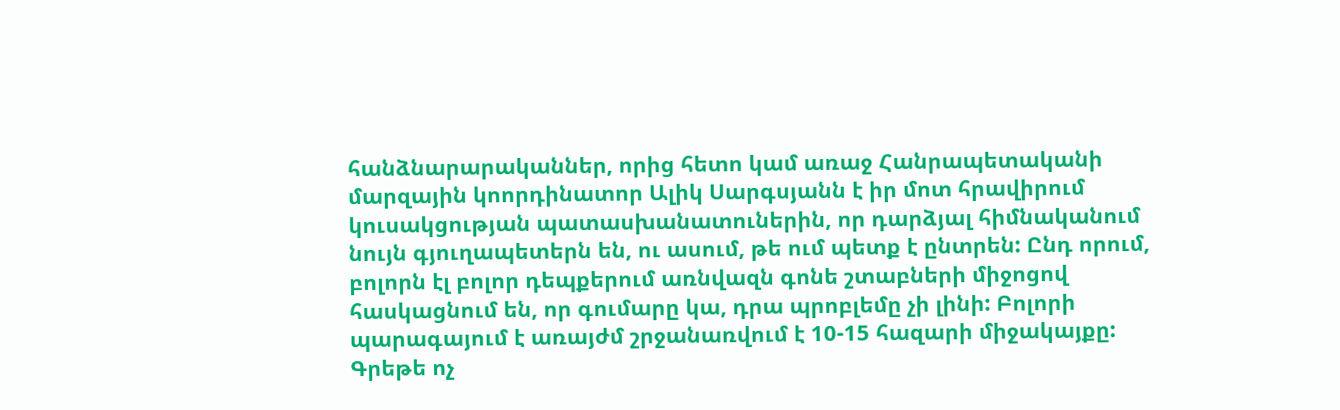հանձնարարականներ, որից հետո կամ առաջ Հանրապետականի մարզային կոորդինատոր Ալիկ Սարգսյանն է իր մոտ հրավիրում կուսակցության պատասխանատուներին, որ դարձյալ հիմնականում նույն գյուղապետերն են, ու ասում, թե ում պետք է ընտրեն: Ընդ որում, բոլորն էլ բոլոր դեպքերում առնվազն գոնե շտաբների միջոցով հասկացնում են, որ գումարը կա, դրա պրոբլեմը չի լինի: Բոլորի պարագայում է առայժմ շրջանառվում է 10-15 հազարի միջակայքը: Գրեթե ոչ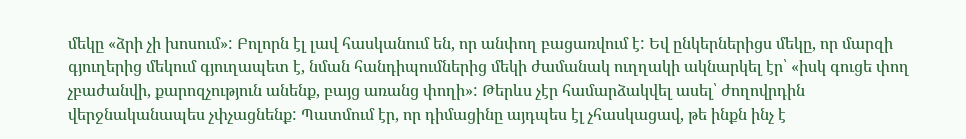մեկը «ձրի չի խոսում»: Բոլորն էլ լավ հասկանում են, որ անփող բացառվում է: Եվ ընկերներիցս մեկը, որ մարզի գյուղերից մեկում գյուղապետ է, նման հանդիպումներից մեկի ժամանակ ուղղակի ակնարկել էր՝ «իսկ գուցե փող չբաժանվի, քարոզչություն անենք, բայց առանց փողի»: Թերևս չէր համարձակվել ասել՝ ժողովրդին վերջնականապես չփչացնենք: Պատմում էր, որ դիմացինը այդպես էլ չհասկացավ, թե ինքն ինչ է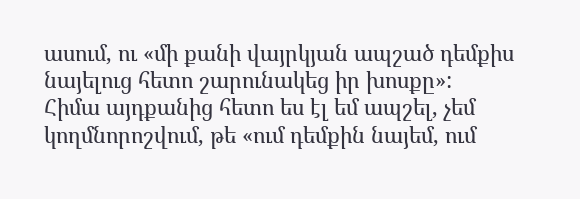ասում, ու «մի քանի վայրկյան ապշած դեմքիս նայելուց հետո շարունակեց իր խոսքը»:
Հիմա այդքանից հետո ես էլ եմ ապշել, չեմ կողմնորոշվում, թե «ում դեմքին նայեմ, ում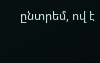ընտրեմ, ով է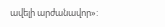ավելի արժանավոր»: